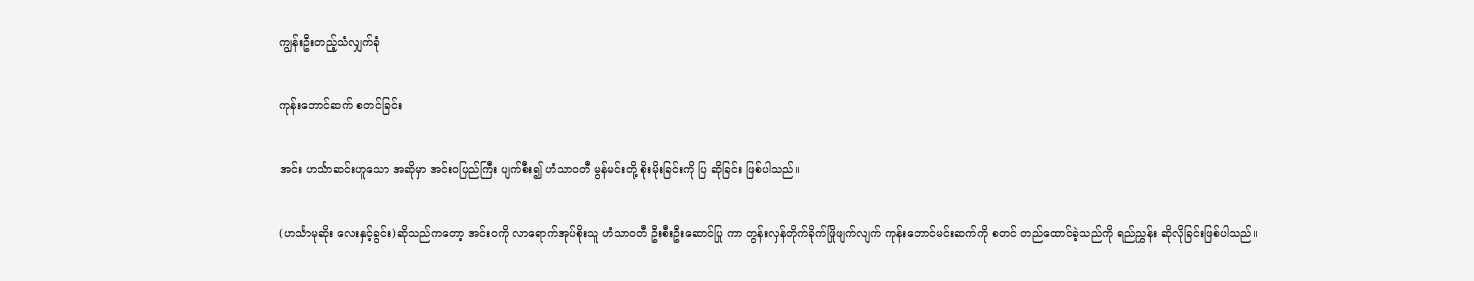ကျွန်းဦးတည့်သံလျှက်ခုံ

ကုန်းဘောင်ဆက် စတင်ခြင်း

အင်း ဟင်္သာဆင်းဟူသော အဆိုမှာ အင်းဝပြည်ကြီး ပျက်စီး၍ ဟံသာဝတီ မွန်မင်းတို့ စိုးမိုးခြင်းကို ပြ ဆိုခြင်း ဖြစ်ပါသည်။

(ဟင်္သာမုဆိုး လေးနှင့်ခွင်း)ဆိုသည်ကတော့ အင်းဝကို လာရောက်အုပ်စိုးသူ ဟံသာဝတီ ဦးစီးဦးဆောင်ပြု ကာ တွန်းလှန်တိုက်ခိုက်ဖြိုဖျက်လျက် ကုန်းဘောင်မင်းဆက်ကို စတင် တည်ထောင်ခဲ့သည်ကို ရည်ညွှန်း ဆိုလိုခြင်းဖြစ်ပါသည်။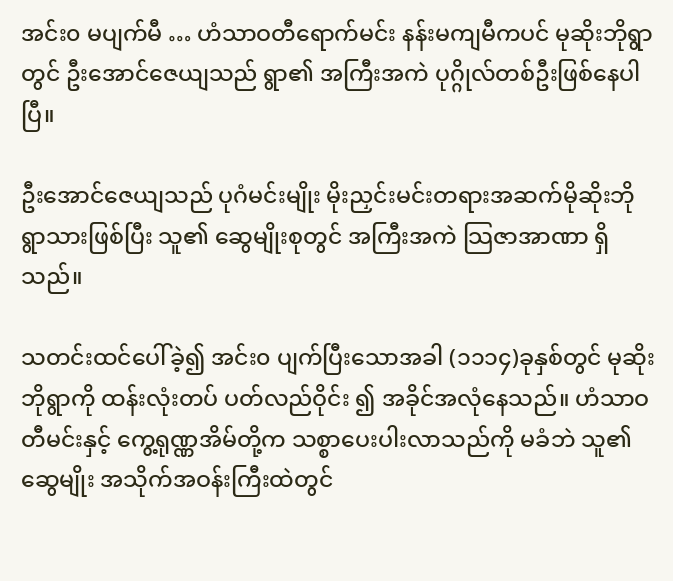အင်း၀ မပျက်မီ … ဟံသာဝတီရောက်မင်း နန်းမကျမီကပင် မုဆိုးဘိုရွာတွင် ဦးအောင်ဇေယျသည် ရွာ၏ အကြီးအကဲ ပုဂ္ဂိုလ်တစ်ဦးဖြစ်နေပါပြီ။

ဦးအောင်ဇေယျသည် ပုဂံမင်းမျိုး မိုးညှင်းမင်းတရားအဆက်မိုဆိုးဘိုရွာသားဖြစ်ပြီး သူ၏ ဆွေမျိုးစုတွင် အကြီးအကဲ သြဇာအာဏာ ရှိသည်။

သတင်းထင်ပေါ်ခဲ့၍ အင်း၀ ပျက်ပြီးသောအခါ (၁၁၁၄)ခုနှစ်တွင် မုဆိုးဘိုရွာကို ထန်းလုံးတပ် ပတ်လည်ဝိုင်း ၍ အခိုင်အလုံနေသည်။ ဟံသာဝတီမင်းနှင့် ကွေ့ရုဏ္ဏအိမ်တို့က သစ္စာပေးပါးလာသည်ကို မခံဘဲ သူ၏ဆွေမျိုး အသိုက်အဝန်းကြီးထဲတွင်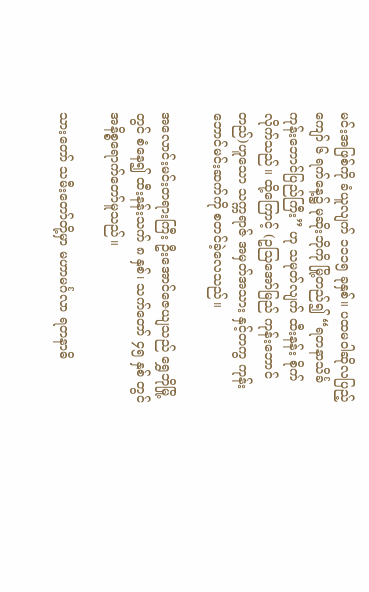မင်းအဖြစ်ကို ခံယူလျက် ၁၁၁၅ ခုနှစ်။ ပထမဝါဆိုလပြည့် ကျော် ၆ ရက်နေ့၌ မုဆိုးဘိုကို မြို့တည်၍ “ရတနာသိင်္ခ ကုန်းဘောင်ပြည်ကြီး” ဟု သမုတ်လျက် ထီးနန်း စိုက် လိုက်သည်။ ထို့ကြောင့် (ဥသြအော်မြည် ကုန်းဘောင်တည်)ဟူသော သက္ကရာဇ် အမှတ်အသား နှင့်တကွ ကုန်းဘောင်မင်းဆက်ကို စတင်ခဲ့လေသည်။

အလောင်းမင်းတရားကြီး ဦးအောင်ဇေယျသည် ရွှေဘိုမြို့တွင် စံနေ၍ ထီးနန်းသက် ၈ နှစ်၊ သက်တော် ၄၅ နှစ် တွင် အနိစ္စရောက်တော်မူသည်။

သားတော် သမီးတော်တို့မှာ မဟာမင်္ဂလာ ရတနာဓိ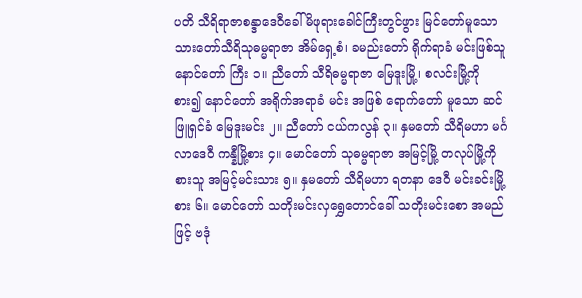ပတိ သီရိရာဇာစန္ဒာဒေဝီခေါ် မိဖုရားခေါင်ကြီးတွင်ဖွား မြင်တော်မူသော သားတော်သီရိသုဓမ္မရာဇာ အိမ်ရှေ့စံ၊ ခမည်းတော် ရိုက်ရာခံ မင်းဖြစ်သူ နောင်တော် ကြီး ၁။ ညီတော် သီရိဓမ္မရာဇာ မြေဒူးမြို့၊ စလင်းမြို့ကို စား၍ နောင်တော် အရိုက်အရာခံ မင်း အဖြစ် ရောက်တော် မူသော ဆင်ဖြူရှင်ခံ မြေဒူးမင်း ၂။ ညီတော် ငယ်ကလွန် ၃။ နှမတော် သီရိမဟာ မင်္ဂလာဒေဝီ ကန္နီမြို့စား ၄။ မောင်တော် သုဓမ္မရာဇာ အမြင့်မြို့ တလုပ်မြို့ကို စားသူ အမြင့်မင်းသား ၅။ နှမတော် သီရိမဟာ ရတနာ ဒေဝီ မင်းခင်းမြို့စား ၆။ မောင်တော် သတိုးမင်းလှရွှေတောင်ခေါ် သတိုးမင်းစော အမည်ဖြင့် ဗဒုံ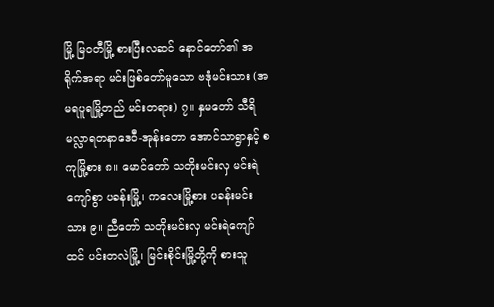မြို့ မြဝတီမြို့ စားပြီးလဆင် နောင်တော်၏ အရိုက်အရာ မင်းဖြစ်တော်မူသော ဗဒုံမင်းသား (အမရပူရမြို့တည် မင်းတရား) ၇။ နှမတော် သီရိမလ္လာရတနာဒေဝီ-အုန်းတော အောင်သာရွာနှင့် စကုမြို့စား ၈။ မောင်တော် သတိုးမင်းလှ မင်းရဲကျော်စွာ ပခန်းမြို့၊ ကလေးမြို့စား ပခန်းမင်းသား ၉။ ညီတော် သတိုးမင်းလှ မင်းရဲကျော်ထင် ပင်းတလဲမြို့၊ မြင်းစိုင်းမြို့တို့ကို စားသူ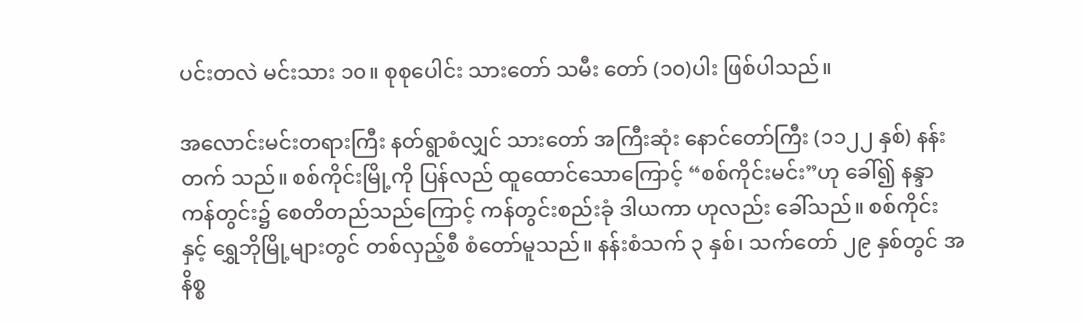ပင်းတလဲ မင်းသား ၁၀။ စုစုပေါင်း သားတော် သမီး တော် (၁၀)ပါး ဖြစ်ပါသည်။

အလောင်းမင်းတရားကြီး နတ်ရွာစံလျှင် သားတော် အကြီးဆုံး နောင်တော်ကြီး (၁၁၂၂ နှစ်) နန်းတက် သည်။ စစ်ကိုင်းမြို့ကို ပြန်လည် ထူထောင်သောကြောင့် “စစ်ကိုင်းမင်း”ဟု ခေါ်၍ နန္ဒာကန်တွင်း၌ စေတိတည်သည်ကြောင့် ကန်တွင်းစည်းခုံ ဒါယကာ ဟုလည်း ခေါ်သည်။ စစ်ကိုင်းနှင့် ရွှေဘိုမြို့များတွင် တစ်လှည့်စီ စံတော်မူသည်။ နန်းစံသက် ၃ နှစ်၊ သက်တော် ၂၉ နှစ်တွင် အနိစ္စ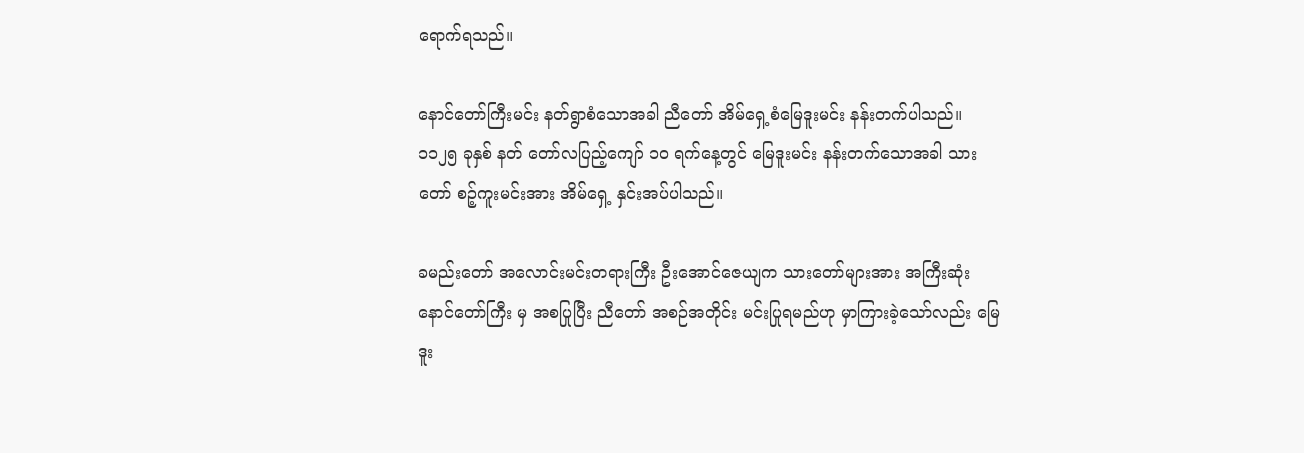ရောက်ရသည်။

နောင်တော်ကြီးမင်း နတ်ရွာစံသောအခါ ညီတော် အိမ်ရှေ့စံမြေဒူးမင်း နန်းတက်ပါသည်။ ၁၁၂၅ ခုနှစ် နတ် တော်လပြည့်ကျော် ၁၀ ရက်နေ့တွင် မြေဒူးမင်း နန်းတက်သောအခါ သားတော် စဉ့်ကူးမင်းအား အိမ်ရှေ့ နှင်းအပ်ပါသည်။

ခမည်းတော် အလောင်းမင်းတရားကြီး ဦးအောင်ဇေယျက သားတော်များအား အကြီးဆုံး နောင်တော်ကြီး မှ အစပြုပြီး ညီတော် အစဉ်အတိုင်း မင်းပြုရမည်ဟု မှာကြားခဲ့သော်လည်း မြေဒူး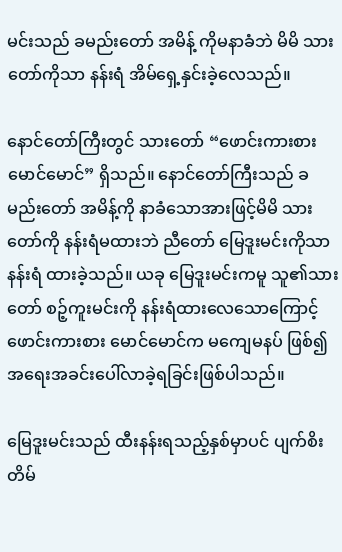မင်းသည် ခမည်းတော် အမိန့် ကိုမနာခံဘဲ မိမိ သားတော်ကိုသာ နန်းရံ အိမ်ရှေ့နှင်းခဲ့လေသည်။

နောင်တော်ကြီးတွင် သားတော် “ဖောင်းကားစား မောင်မောင်” ရှိသည်။ နောင်တော်ကြီးသည် ခမည်းတော် အမိန့်ကို နာခံသောအားဖြင့်မိမိ သားတော်ကို နန်းရံမထားဘဲ ညီတော် မြေဒူးမင်းကိုသာ နန်းရံ ထားခဲ့သည်။ ယခု မြေဒူးမင်းကမူ သူ၏သားတော် စဉ့်ကူးမင်းကို နန်းရံထားလေသောကြောင့် ဖောင်းကားစား မောင်မောင်က မကျေမနပ် ဖြစ်၍ အရေးအခင်းပေါ်လာခဲ့ရခြင်းဖြစ်ပါသည်။

မြေဒူးမင်းသည် ထီးနန်းရသည့်နှစ်မှာပင် ပျက်စိးတိမ်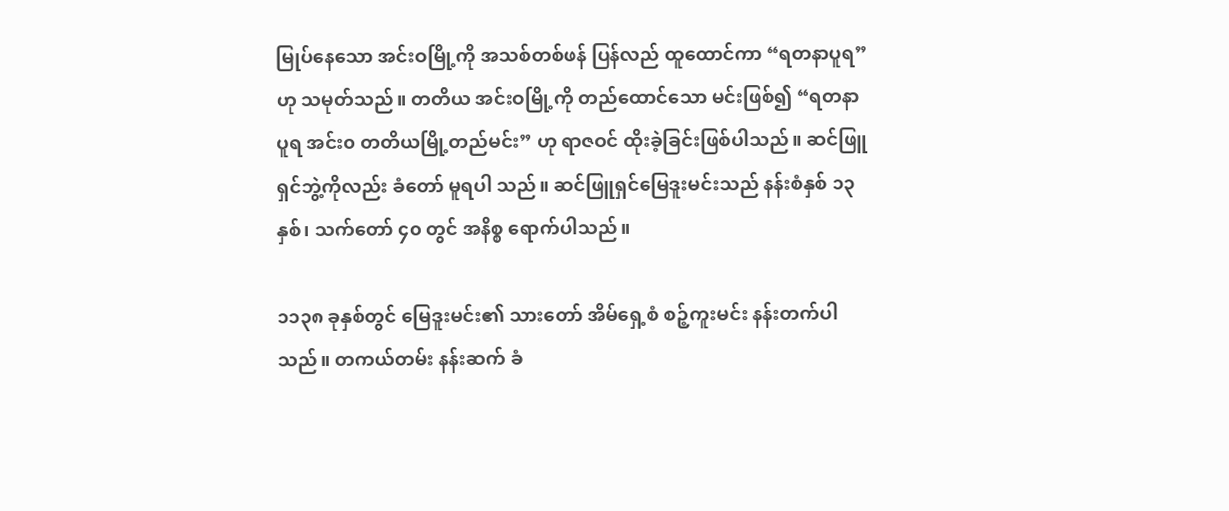မြုပ်နေသော အင်းဝမြို့ကို အသစ်တစ်ဖန် ပြန်လည် ထူထောင်ကာ “ရတနာပူရ” ဟု သမုတ်သည်။ တတိယ အင်းဝမြို့ကို တည်ထောင်သော မင်းဖြစ်၍ “ရတနာ ပူရ အင်း၀ တတိယမြို့တည်မင်း” ဟု ရာဇဝင် ထိုးခဲ့ခြင်းဖြစ်ပါသည်။ ဆင်ဖြူရှင်ဘွဲ့ကိုလည်း ခံတော် မူရပါ သည်။ ဆင်ဖြူရှင်မြေဒူးမင်းသည် နန်းစံနှစ် ၁၃ နှစ်၊ သက်တော် ၄၀ တွင် အနိစ္စ ရောက်ပါသည်။

၁၁၃၈ ခုနှစ်တွင် မြေဒူးမင်း၏ သားတော် အိမ်ရှေ့စံ စဉ့်ကူးမင်း နန်းတက်ပါသည်။ တကယ်တမ်း နန်းဆက် ခံ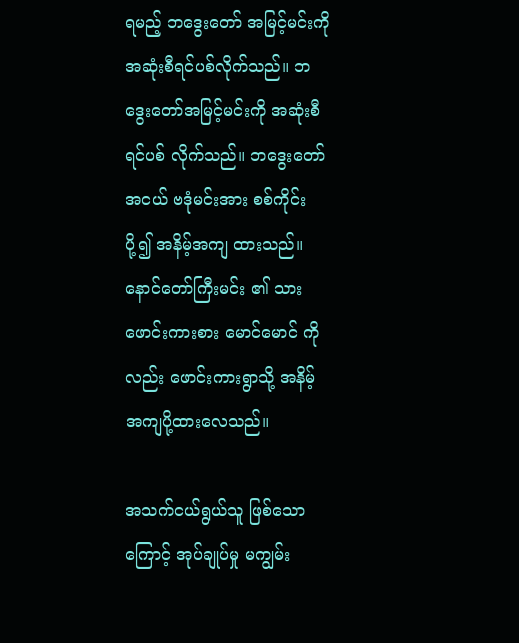ရမည့် ဘဒွေးတော် အမြင့်မင်းကို အဆုံးစီရင်ပစ်လိုက်သည်။ ဘဒွေးတော်အမြင့်မင်းကို အဆုံးစီရင်ပစ် လိုက်သည်။ ဘဒွေးတော်အငယ် ဗဒုံမင်းအား စစ်ကိုင်း ပို့၍ အနိမ့်အကျ ထားသည်။ နောင်တော်ကြီးမင်း ၏ သားဖောင်းကားစား မောင်မောင် ကိုလည်း ဖောင်းကားရွာသို့ အနိမ့် အကျပို့ထားလေသည်။

အသက်ငယ်ရွယ်သူ ဖြစ်သောကြောင့် အုပ်ချုပ်မှု မကျွမ်း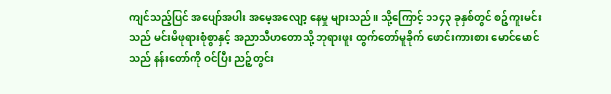ကျင်သည့်ပြင် အပျော်အပါး အမေ့အလျော့ နေမှု များသည်။ သို့ကြောင့် ၁၁၄၃ ခုနှစ်တွင် စဉ့်ကူးမင်းသည် မင်းမိဖုရားစုံစွာနှင့် အညာသီဟတောသို့ ဘုရားဖူး ထွက်တော်မူခိုက် ဖောင်းကားစား မောင်မောင်သည် နန်းတော်ကို ဝင်ပြီး ညဉ့်တွင်း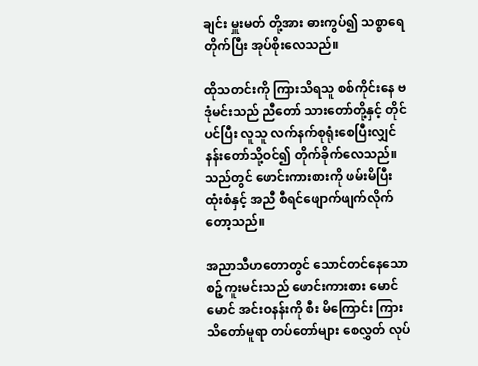ချင်း မှူးမတ် တို့အား ဓားကွပ်၍ သစ္စာရေတိုက်ပြီး အုပ်စိုးလေသည်။

ထိုသတင်းကို ကြားသိရသူ စစ်ကိုင်းနေ ဗဒုံမင်းသည် ညီတော် သားတော်တို့နှင့် တိုင်ပင်ပြီး လူသူ လက်နက်စုရုံးစေပြီးလျှင် နန်းတော်သို့ဝင်၍ တိုက်ခိုက်လေသည်။ သည်တွင် ဖောင်းကားစားကို ဖမ်းမိပြီး ထုံးစံနှင့် အညီ စီရင်ဖျောက်ဖျက်လိုက်တော့သည်။

အညာသီဟတောတွင် သောင်တင်နေသော စဉ့်ကူးမင်းသည် ဖောင်းကားစား မောင်မောင် အင်းဝနန်းကို စီး မိကြောင်း ကြားသိတော်မူရာ တပ်တော်များ စေလွှတ် လုပ်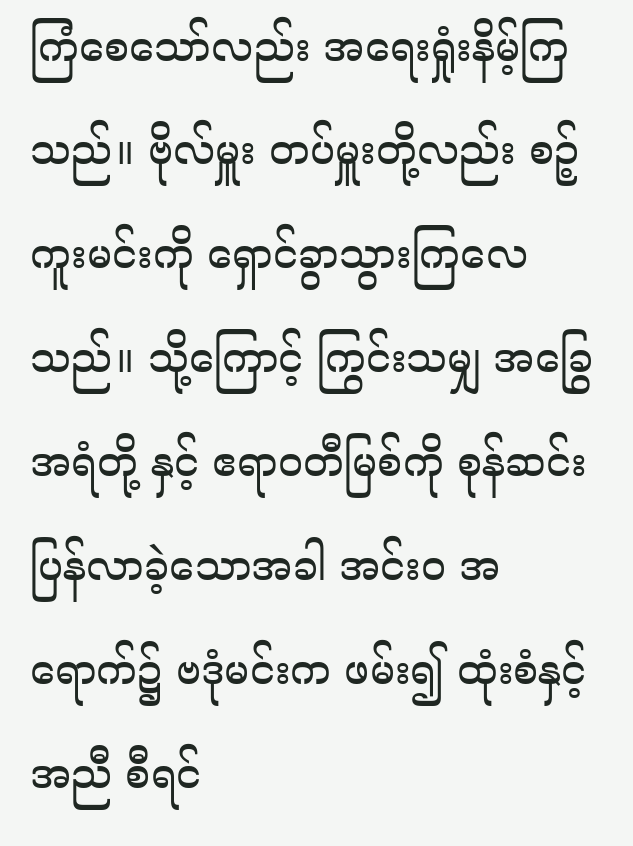ကြံစေသော်လည်း အရေးရှုံးနိမ့်ကြသည်။ ဗိုလ်မှူး တပ်မှူးတို့လည်း စဉ့်ကူးမင်းကို ရှောင်ခွာသွားကြလေသည်။ သို့ကြောင့် ကြွင်းသမျှ အခြွေအရံတို့ နှင့် ဧရာဝတီမြစ်ကို စုန်ဆင်း ပြန်လာခဲ့သောအခါ အင်း၀ အရောက်၌ ဗဒုံမင်းက ဖမ်း၍ ထုံးစံနှင့်အညီ စီရင်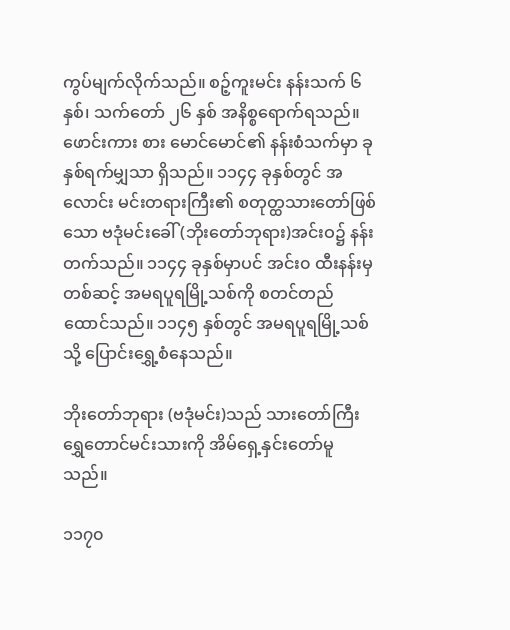ကွပ်မျက်လိုက်သည်။ စဉ့်ကူးမင်း နန်းသက် ၆ နှစ်၊ သက်တော် ၂၆ နှစ် အနိစ္စရောက်ရသည်။ ဖောင်းကား စား မောင်မောင်၏ နန်းစံသက်မှာ ခုနှစ်ရက်မျှသာ ရှိသည်။ ၁၁၄၄ ခုနှစ်တွင် အလောင်း မင်းတရားကြီး၏ စတုတ္ထသားတော်ဖြစ်သော ဗဒုံမင်းခေါ် (ဘိုးတော်ဘုရား)အင်းဝ၌ နန်း တက်သည်။ ၁၁၄၄ ခုနှစ်မှာပင် အင်း၀ ထီးနန်းမှတစ်ဆင့် အမရပူရမြို့သစ်ကို စတင်တည်ထောင်သည်။ ၁၁၄၅ နှစ်တွင် အမရပူရမြို့သစ်သို့ ပြောင်းရွှေ့စံနေသည်။

ဘိုးတော်ဘုရား (ဗဒုံမင်း)သည် သားတော်ကြီး ရွှေတောင်မင်းသားကို အိမ်ရှေ့နှင်းတော်မူသည်။

၁၁၇၀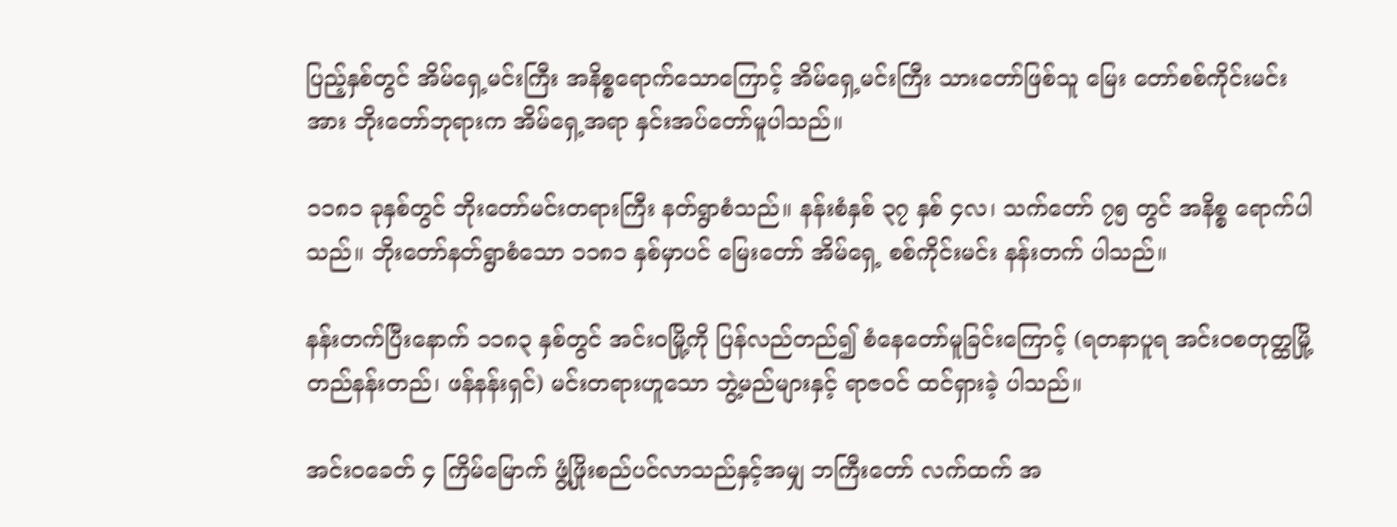ပြည့်နှစ်တွင် အိမ်ရှေ့မင်းကြီး အနိစ္စရောက်သောကြောင့် အိမ်ရှေ့မင်းကြီး သားတော်ဖြစ်သူ မြေး တော်စစ်ကိုင်းမင်းအား ဘိုးတော်ဘုရားက အိမ်ရှေ့အရာ နှင်းအပ်တော်မူပါသည်။

၁၁၈၁ ခုနှစ်တွင် ဘိုးတော်မင်းတရားကြီး နတ်ရွာစံသည်။ နန်းစံနှစ် ၃၇ နှစ် ၄လ၊ သက်တော် ၇၅ တွင် အနိစ္စ ရောက်ပါသည်။ ဘိုးတော်နတ်ရွာစံသော ၁၁၈၁ နှစ်မှာပင် မြေးတော် အိမ်ရှေ့ စစ်ကိုင်းမင်း နန်းတက် ပါသည်။

နန်းတက်ပြီးနောက် ၁၁၈၃ နှစ်တွင် အင်းဝမြို့ကို ပြန်လည်တည်၍ စံနေတော်မူခြင်းကြောင့် (ရတနာပူရ အင်းဝစတုတ္ထမြို့တည်နန်းတည်၊ ဖန်နန်းရှင်) မင်းတရားဟူသော ဘွဲ့မည်များနှင့် ရာဇဝင် ထင်ရှားခဲ့ ပါသည်။

အင်းဝခေတ် ၄ ကြိမ်မြောက် ဖွံ့ဖြိုးစည်ပင်လာသည်နှင့်အမျှ ဘကြီးတော် လက်ထက် အ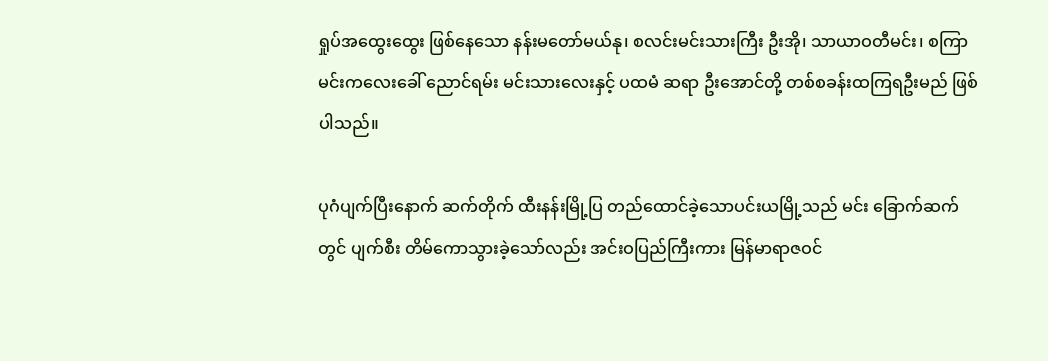ရှုပ်အထွေးထွေး ဖြစ်နေသော နန်းမတော်မယ်နု၊ စလင်းမင်းသားကြီး ဦးအို၊ သာယာဝတီမင်း၊ စကြာမင်းကလေးခေါ် ညောင်ရမ်း မင်းသားလေးနှင့် ပထမံ ဆရာ ဦးအောင်တို့ တစ်စခန်းထကြရဦးမည် ဖြစ်ပါသည်။

ပုဂံပျက်ပြီးနောက် ဆက်တိုက် ထီးနန်းမြို့ပြ တည်ထောင်ခဲ့သောပင်းယမြို့သည် မင်း ခြောက်ဆက်တွင် ပျက်စီး တိမ်ကောသွားခဲ့သော်လည်း အင်းဝပြည်ကြီးကား မြန်မာရာဇဝင်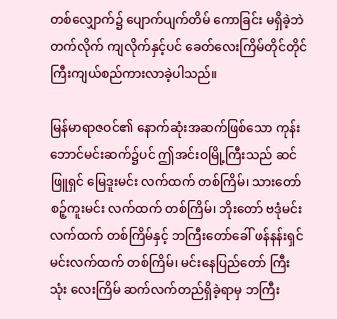တစ်လျှောက်၌ ပျောက်ပျက်တိမ် ကောခြင်း မရှိခဲ့ဘဲ တက်လိုက် ကျလိုက်နှင့်ပင် ခေတ်လေးကြိမ်တိုင်တိုင် ကြီးကျယ်စည်ကားလာခဲ့ပါသည်။

မြန်မာရာဇဝင်၏ နောက်ဆုံးအဆက်ဖြစ်သော ကုန်းဘောင်မင်းဆက်၌ပင် ဤအင်းဝမြို့ကြီးသည် ဆင်ဖြူရှင် မြေဒူးမင်း လက်ထက် တစ်ကြိမ်၊ သားတော် စဉ့်ကူးမင်း လက်ထက် တစ်ကြိမ်၊ ဘိုးတော် ဗဒုံမင်း လက်ထက် တစ်ကြိမ်နှင့် ဘကြီးတော်ခေါ် ဖန်နန်းရှင်မင်းလက်ထက် တစ်ကြိမ်၊ မင်းနေပြည်တော် ကြီး သုံး လေးကြိမ် ဆက်လက်တည်ရှိခဲ့ရာမှ ဘကြီး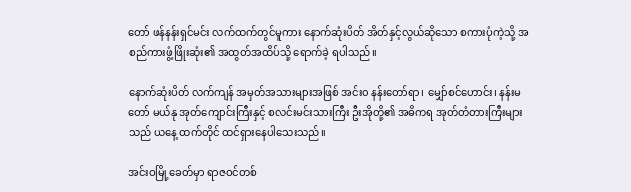တော် ဖန်နန်းရှင်မင်း လက်ထက်တွင်မူကား နောက်ဆုံးပိတ် အိတ်နှင့်လွယ်ဆိုသော စကားပုံကဲ့သို့ အစည်ကားဖွံ့ဖြိုးဆုံး၏ အထွတ်အထိပ်သို့ ရောက်ခဲ့ ရပါသည်။

နောက်ဆုံးပိတ် လက်ကျန် အမှတ်အသားများအဖြစ် အင်း၀ နန်းတော်ရာ၊ မျှော်စင်ဟောင်း၊ နန်းမတော် မယ်နု အုတ်ကျောင်းကြီးနှင့် စလင်းမင်းသားကြီး ဦးအိုတို့၏ အဓိကရ အုတ်တံတားကြီးများသည် ယနေ့ ထက်တိုင် ထင်ရှားနေပါသေးသည်။

အင်းဝမြို့ခေတ်မှာ ရာဇဝင်တစ်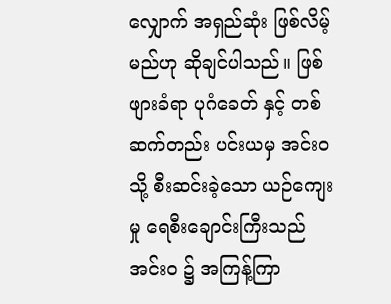လျှောက် အရှည်ဆုံး ဖြစ်လိမ့်မည်ဟု ဆိုချင်ပါသည်။ ဖြစ်ဖျားခံရာ ပုဂံခေတ် နှင့် တစ်ဆက်တည်း ပင်းယမှ အင်းဝသို့ စီးဆင်းခဲ့သော ယဉ်ကျေးမှု ရေစီးချောင်းကြီးသည် အင်း၀ ၌ အကြန့်ကြာ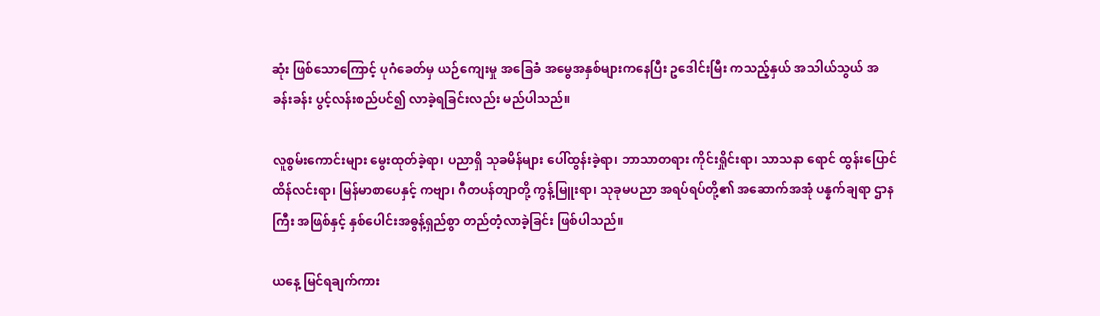ဆုံး ဖြစ်သောကြောင့် ပုဂံခေတ်မှ ယဉ်ကျေးမှု အခြေခံ အမွေအနှစ်များကနေပြီး ဥဒေါင်းမြီး ကသည့်နှယ် အသါယ်သွယ် အခန်းခန်း ပွင့်လန်းစည်ပင်၍ လာခဲ့ရခြင်းလည်း မည်ပါသည်။

လူစွမ်းကောင်းများ မွေးထုတ်ခဲ့ရာ၊ ပညာရှိ သုခမိန်များ ပေါ်ထွန်းခဲ့ရာ၊ ဘာသာတရား ကိုင်းရှိုင်းရာ၊ သာသနာ ရောင် ထွန်းပြောင် ထိန်လင်းရာ၊ မြန်မာစာပေနှင့် ကဗျာ၊ ဂီတပန်တျာတို့ ကွန့်မြူးရာ၊ သုခုမပညာ အရပ်ရပ်တို့၏ အဆောက်အအုံ ပန္နက်ချရာ ဌာနကြီး အဖြစ်နှင့် နှစ်ပေါင်းအဓွန့်ရှည်စွာ တည်တံ့လာခဲ့ခြင်း ဖြစ်ပါသည်။

ယနေ့ မြင်ရချက်ကား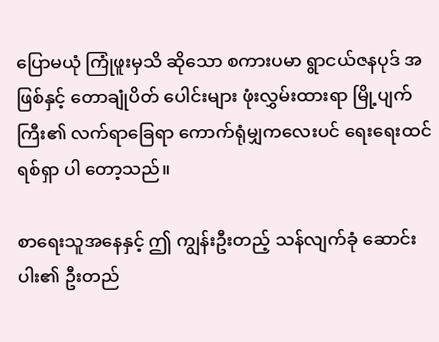ပြောမယုံ ကြုံဖူးမှသိ ဆိုသော စကားပမာ ရွာငယ်ဇနပုဒ် အဖြစ်နှင့် တောချုံပိတ် ပေါင်းများ ဖုံးလွှမ်းထားရာ မြို့ပျက်ကြီး၏ လက်ရာခြေရာ ကောက်ရုံမျှကလေးပင် ရေးရေးထင်ရစ်ရှာ ပါ တော့သည်။

စာရေးသူအနေနှင့် ဤ ကျွန်းဦးတည့် သန်လျက်ခုံ ဆောင်းပါး၏ ဦးတည်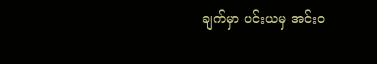ချက်မှာ ပင်းယမှ အင်းဝ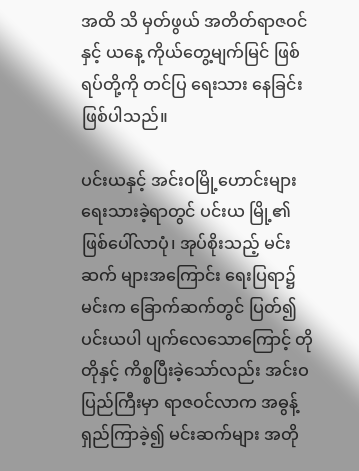အထိ သိ မှတ်ဖွယ် အတိတ်ရာဇဝင်နှင့် ယနေ့ ကိုယ်တွေ့မျက်မြင် ဖြစ်ရပ်တို့ကို တင်ပြ ရေးသား နေခြင်း ဖြစ်ပါသည်။

ပင်းယနှင့် အင်းဝမြို့ဟောင်းများ ရေးသားခဲ့ရာတွင် ပင်းယ မြို့၏ ဖြစ်ပေါ်လာပုံ၊ အုပ်စိုးသည့် မင်းဆက် များအကြောင်း ရေးပြရာ၌ မင်းက ခြောက်ဆက်တွင် ပြတ်၍ ပင်းယပါ ပျက်လေသောကြောင့် တိုတိုနှင့် ကိစ္စပြီးခဲ့သော်လည်း အင်းဝပြည်ကြီးမှာ ရာဇဝင်လာက အဓွန့်ရှည်ကြာခဲ့၍ မင်းဆက်များ အတို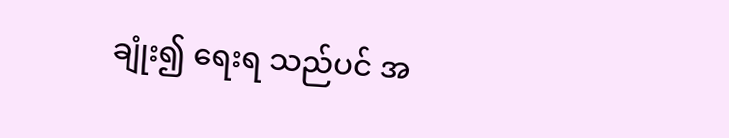ချုံး၍ ရေးရ သည်ပင် အ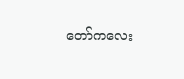တော်ကလေး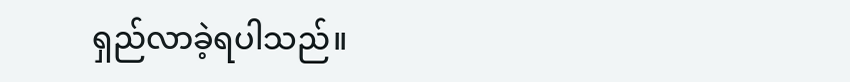ရှည်လာခဲ့ရပါသည်။